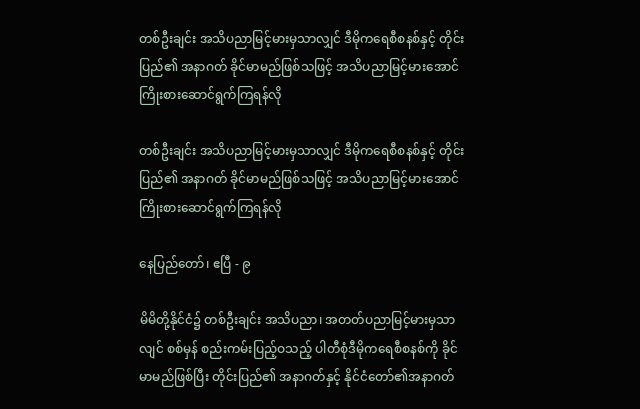တစ်ဦးချင်း အသိပညာမြင့်မားမှသာလျှင် ဒီမိုကရေစီစနစ်နှင့် တိုင်းပြည်၏ အနာဂတ် ခိုင်မာမည်ဖြစ်သဖြင့် အသိပညာမြင့်မားအောင် ကြိုးစားဆောင်ရွက်ကြရန်လို

တစ်ဦးချင်း အသိပညာမြင့်မားမှသာလျှင် ဒီမိုကရေစီစနစ်နှင့် တိုင်းပြည်၏ အနာဂတ် ခိုင်မာမည်ဖြစ်သဖြင့် အသိပညာမြင့်မားအောင် ကြိုးစားဆောင်ရွက်ကြရန်လို

နေပြည်တော်၊ ဧပြီ - ၉

မိမိတို့နိုင်ငံ၌ တစ်ဦးချင်း အသိပညာ၊ အတတ်ပညာမြင့်မားမှသာလျင် စစ်မှန် စည်းကမ်းပြည့်ဝသည့် ပါတီစုံဒီမိုကရေစီစနစ်ကို ခိုင်မာမည်ဖြစ်ပြီး တိုင်းပြည်၏ အနာဂတ်နှင့် နိုင်ငံတော်၏အနာဂတ်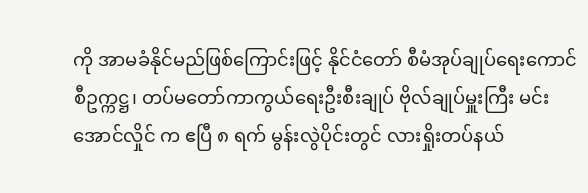ကို အာမခံနိုင်မည်ဖြစ်ကြောင်းဖြင့် နိုင်ငံတော် စီမံအုပ်ချုပ်ရေးကောင်စီဥက္ကဋ္ဌ၊ တပ်မတော်ကာကွယ်ရေးဦးစီးချုပ် ဗိုလ်ချုပ်မှူးကြီး မင်းအောင်လှိုင် က ဧပြီ ၈ ရက် မွန်းလွဲပိုင်းတွင် လားရှိုးတပ်နယ်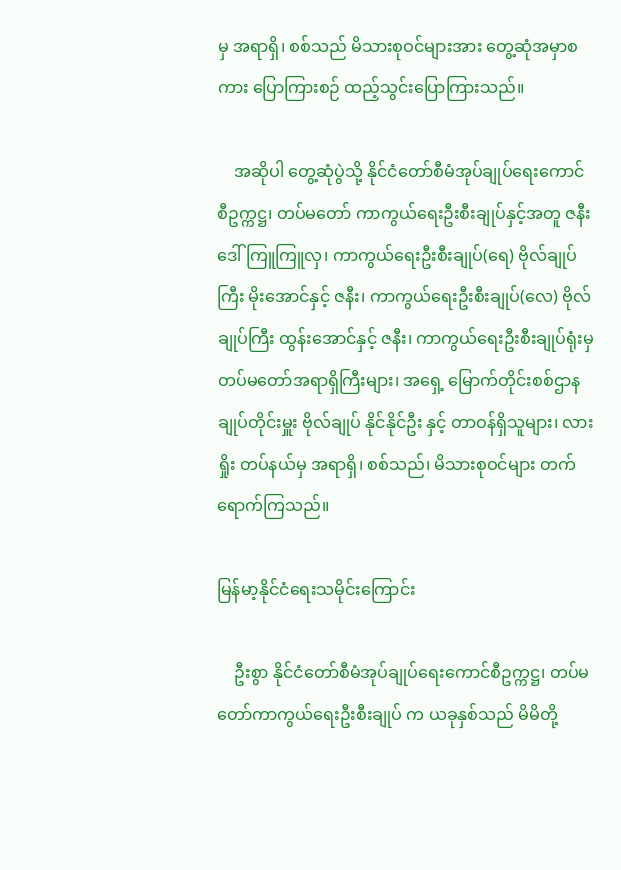မှ အရာရှိ၊ စစ်သည် မိသားစုဝင်များအား တွေ့ဆုံအမှာစကား ပြောကြားစဉ် ထည့်သွင်းပြောကြားသည်။

    အဆိုပါ တွေ့ဆုံပွဲသို့ နိုင်ငံတော်စီမံအုပ်ချုပ်ရေးကောင်စီဥက္ကဋ္ဌ၊ တပ်မတော် ကာကွယ်ရေးဦးစီးချုပ်နှင့်အတူ ဇနီး ဒေါ်ကြူကြူလှ၊ ကာကွယ်ရေးဦးစီးချုပ်(ရေ) ဗိုလ်ချုပ်ကြီး မိုးအောင်နှင့် ဇနီး၊ ကာကွယ်ရေးဦးစီးချုပ်(လေ) ဗိုလ်ချုပ်ကြီး ထွန်းအောင်နှင့် ဇနီး၊ ကာကွယ်ရေးဦးစီးချုပ်ရုံးမှ တပ်မတော်အရာရှိကြီးများ၊ အရှေ့ မြောက်တိုင်းစစ်ဌာနချုပ်တိုင်းမှူး ဗိုလ်ချုပ် နိုင်နိုင်ဦး နှင့် တာဝန်ရှိသူများ၊ လားရှိုး တပ်နယ်မှ အရာရှိ၊ စစ်သည်၊ မိသားစုဝင်များ တက်ရောက်ကြသည်။

မြန်မာ့နိုင်ငံရေးသမိုင်းကြောင်း

    ဦးစွာ နိုင်ငံတော်စီမံအုပ်ချုပ်ရေးကောင်စီဥက္ကဋ္ဌ၊ တပ်မတော်ကာကွယ်ရေးဦးစီးချုပ် က ယခုနှစ်သည် မိမိတို့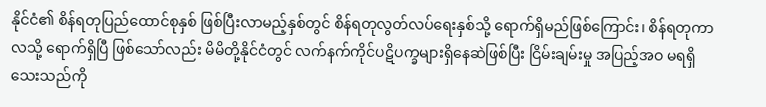နိုင်ငံ၏ စိန်ရတုပြည်ထောင်စုနှစ် ဖြစ်ပြီးလာမည့်နှစ်တွင် စိန်ရတုလွတ်လပ်ရေးနှစ်သို့ ရောက်ရှိမည်ဖြစ်ကြောင်း၊ စိန်ရတုကာလသို့ ရောက်ရှိပြီ ဖြစ်သော်လည်း မိမိတို့နိုင်ငံတွင် လက်နက်ကိုင်ပဋိပက္ခများရှိနေဆဲဖြစ်ပြီး ငြိမ်းချမ်းမှု အပြည့်အဝ မရရှိသေးသည်ကို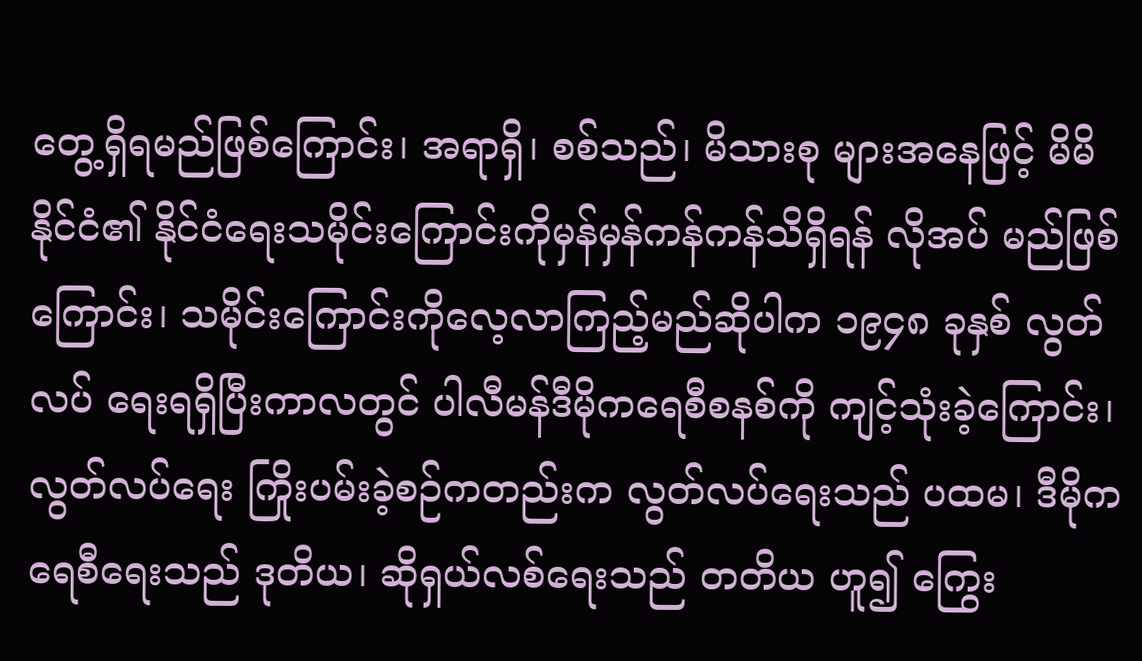တွေ့ရှိရမည်ဖြစ်ကြောင်း၊ အရာရှိ၊ စစ်သည်၊ မိသားစု များအနေဖြင့် မိမိနိုင်ငံ၏ နိုင်ငံရေးသမိုင်းကြောင်းကိုမှန်မှန်ကန်ကန်သိရှိရန် လိုအပ် မည်ဖြစ်ကြောင်း၊ သမိုင်းကြောင်းကိုလေ့လာကြည့်မည်ဆိုပါက ၁၉၄၈ ခုနှစ် လွတ်လပ် ရေးရရှိပြီးကာလတွင် ပါလီမန်ဒီမိုကရေစီစနစ်ကို ကျင့်သုံးခဲ့ကြောင်း၊ လွတ်လပ်ရေး ကြိုးပမ်းခဲ့စဉ်ကတည်းက လွတ်လပ်ရေးသည် ပထမ၊ ဒီမိုကရေစီရေးသည် ဒုတိယ၊ ဆိုရှယ်လစ်ရေးသည် တတိယ ဟူ၍ ကြွေး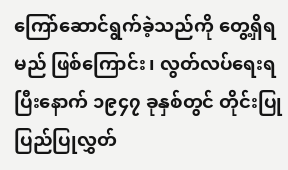ကြော်ဆောင်ရွက်ခဲ့သည်ကို တွေ့ရှိရမည် ဖြစ်ကြောင်း၊ လွတ်လပ်ရေးရပြီးနောက် ၁၉၄၇ ခုနှစ်တွင် တိုင်းပြု ပြည်ပြုလွှတ်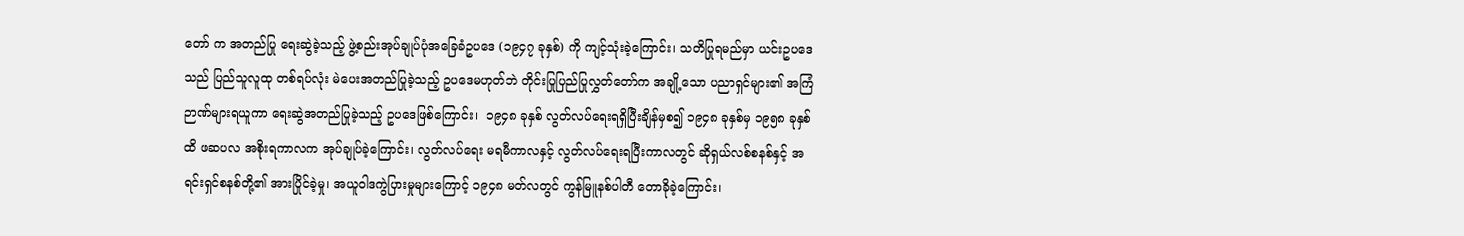တော် က အတည်ပြု ရေးဆွဲခဲ့သည့် ဖွဲ့စည်းအုပ်ချုပ်ပုံအခြေခံဥပဒေ (၁၉၄၇ ခုနှစ်) ကို ကျင့်သုံးခဲ့ကြောင်း၊ သတိပြုရမည်မှာ ယင်းဥပဒေသည် ပြည်သူလူထု တစ်ရပ်လုံး မဲပေးအတည်ပြုခဲ့သည့် ဥပဒေမဟုတ်ဘဲ တိုင်းပြုပြည်ပြုလွှတ်တော်က အချို့သော ပညာရှင်များ၏ အကြံဉာဏ်များရယူကာ ရေးဆွဲအတည်ပြုခဲ့သည့် ဥပဒေဖြစ်ကြောင်း၊  ၁၉၄၈ ခုနှစ် လွတ်လပ်ရေးရရှိပြီးချိန်မှစ၍ ၁၉၄၈ ခုနှစ်မှ ၁၉၅၈ ခုနှစ်ထိ ဖဆပလ အစိုးရကာလက အုပ်ချုပ်ခဲ့ကြောင်း၊ လွတ်လပ်ရေး မရမီကာလနှင့် လွတ်လပ်ရေးရပြီးကာလတွင် ဆိုရှယ်လစ်စနစ်နှင့် အရင်းရှင်စနစ်တို့၏ အားပြိုင်ခဲ့မှု၊ အယူဝါဒကွဲပြားမှုများကြောင့် ၁၉၄၈ မတ်လတွင် ကွန်မြူနစ်ပါတီ တောခိုခဲ့ကြောင်း၊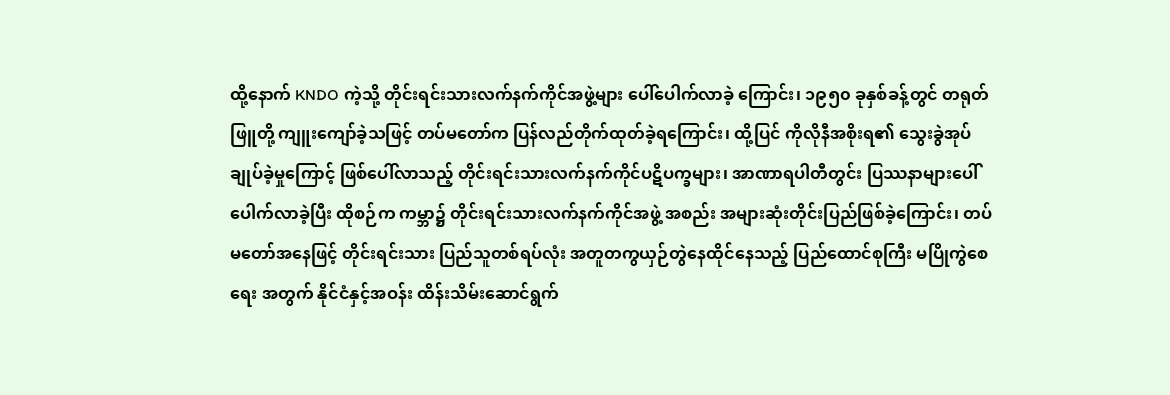ထို့နောက် KNDO ကဲ့သို့ တိုင်းရင်းသားလက်နက်ကိုင်အဖွဲ့များ ပေါ်ပေါက်လာခဲ့ ကြောင်း၊ ၁၉၅၀ ခုနှစ်ခန့်တွင် တရုတ်ဖြူတို့ ကျူးကျော်ခဲ့သဖြင့် တပ်မတော်က ပြန်လည်တိုက်ထုတ်ခဲ့ရကြောင်း၊ ထို့ပြင် ကိုလိုနီအစိုးရ၏ သွေးခွဲအုပ်ချုပ်ခဲ့မှုကြောင့် ဖြစ်ပေါ်လာသည့် တိုင်းရင်းသားလက်နက်ကိုင်ပဋိပက္ခများ၊ အာဏာရပါတီတွင်း ပြဿနာများပေါ်ပေါက်လာခဲ့ပြီး ထိုစဉ်က ကမ္ဘာ၌ တိုင်းရင်းသားလက်နက်ကိုင်အဖွဲ့ အစည်း အများဆုံးတိုင်းပြည်ဖြစ်ခဲ့ကြောင်း၊ တပ်မတော်အနေဖြင့် တိုင်းရင်းသား ပြည်သူတစ်ရပ်လုံး အတူတကွယှဉ်တွဲနေထိုင်နေသည့် ပြည်ထောင်စုကြီး မပြိုကွဲစေ ရေး အတွက် နိုင်ငံနှင့်အဝန်း ထိန်းသိမ်းဆောင်ရွက်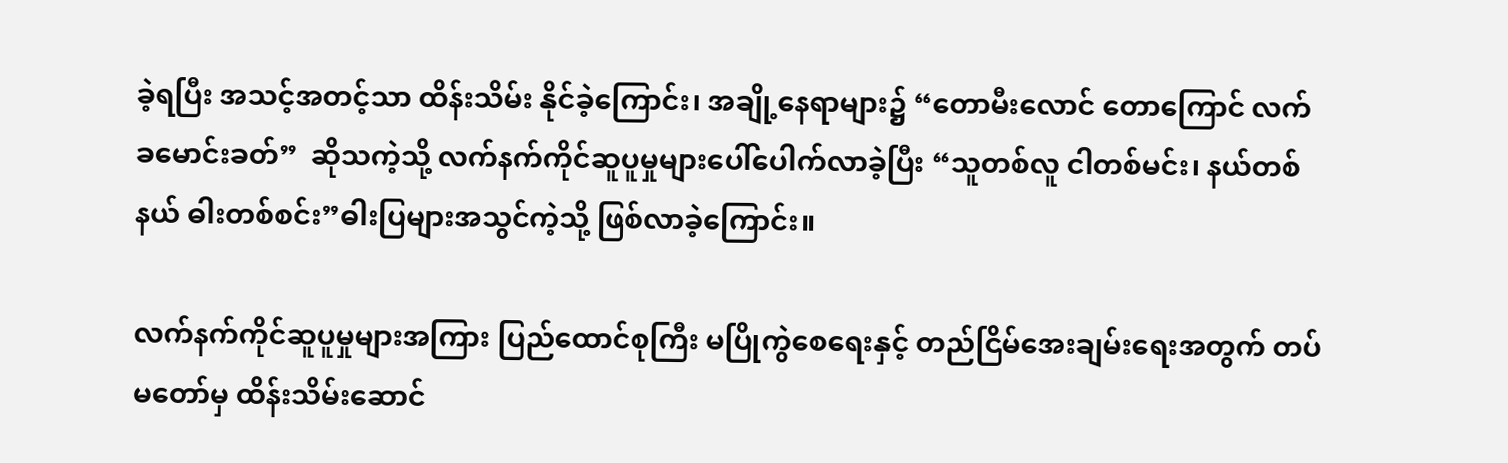ခဲ့ရပြီး အသင့်အတင့်သာ ထိန်းသိမ်း နိုင်ခဲ့ကြောင်း၊ အချို့နေရာများ၌ “တောမီးလောင် တောကြောင် လက်ခမောင်းခတ်”  ဆိုသကဲ့သို့ လက်နက်ကိုင်ဆူပူမှုများပေါ်ပေါက်လာခဲ့ပြီး “သူတစ်လူ ငါတစ်မင်း၊ နယ်တစ်နယ် ဓါးတစ်စင်း”ဓါးပြများအသွင်ကဲ့သို့ ဖြစ်လာခဲ့ကြောင်း။

လက်နက်ကိုင်ဆူပူမှုများအကြား ပြည်ထောင်စုကြီး မပြိုကွဲစေရေးနှင့် တည်ငြိမ်အေးချမ်းရေးအတွက် တပ်မတော်မှ ထိန်းသိမ်းဆောင်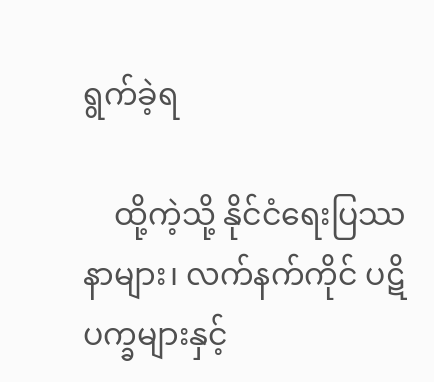ရွက်ခဲ့ရ

    ထို့ကဲ့သို့ နိုင်ငံရေးပြဿနာများ၊ လက်နက်ကိုင် ပဋိပက္ခများနှင့်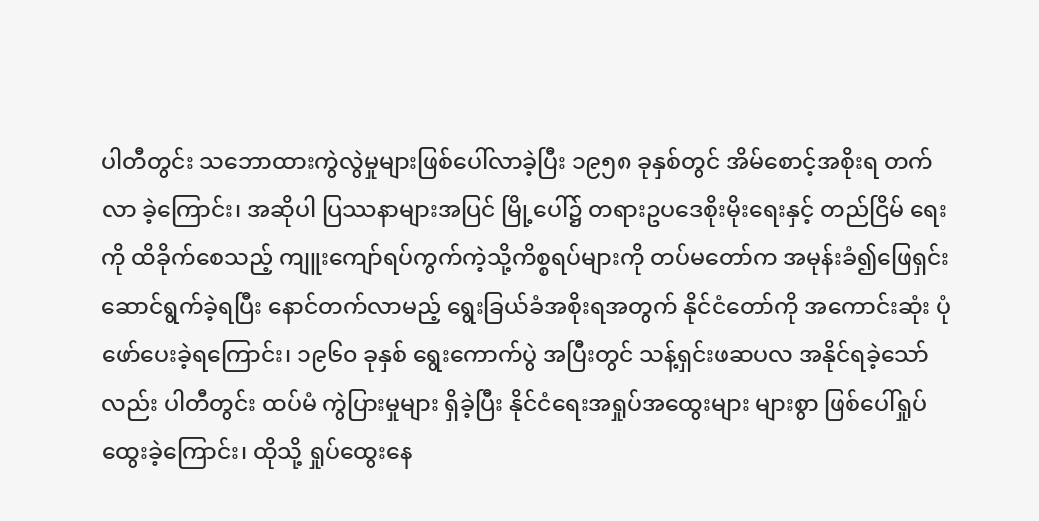ပါတီတွင်း သဘောထားကွဲလွဲမှုများဖြစ်ပေါ်လာခဲ့ပြီး ၁၉၅၈ ခုနှစ်တွင် အိမ်စောင့်အစိုးရ တက်လာ ခဲ့ကြောင်း၊ အဆိုပါ ပြဿနာများအပြင် မြို့ပေါ်၌ တရားဥပဒေစိုးမိုးရေးနှင့် တည်ငြိမ် ရေးကို ထိခိုက်စေသည့် ကျူးကျော်ရပ်ကွက်ကဲ့သို့ကိစ္စရပ်များကို တပ်မတော်က အမုန်းခံ၍ဖြေရှင်းဆောင်ရွက်ခဲ့ရပြီး နောင်တက်လာမည့် ရွေးခြယ်ခံအစိုးရအတွက် နိုင်ငံတော်ကို အကောင်းဆုံး ပုံဖော်ပေးခဲ့ရကြောင်း၊ ၁၉၆၀ ခုနှစ် ရွေးကောက်ပွဲ အပြီးတွင် သန့်ရှင်းဖဆပလ အနိုင်ရခဲ့သော်လည်း ပါတီတွင်း ထပ်မံ ကွဲပြားမှုများ ရှိခဲ့ပြီး နိုင်ငံရေးအရှုပ်အထွေးများ များစွာ ဖြစ်ပေါ်ရှုပ်ထွေးခဲ့ကြောင်း၊ ထိုသို့ ရှုပ်ထွေးနေ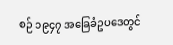စဉ် ၁၉၄၇ အခြေခံဥပဒေတွင်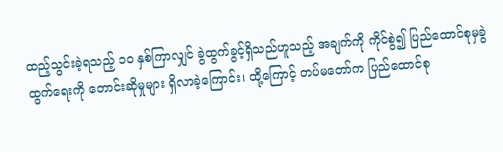ထည့်သွင်းခဲ့ရသည့် ၁၀ နှစ်ကြာလျှင် ခွဲထွက်ခွင့်ရှိသည်ဟူသည့် အချက်ကို ကိုင်စွဲ၍ ပြည်ထောင်စုမှခွဲထွက်ရေးကို တောင်းဆိုမှုများ ရှိလာခဲ့ကြောင်း၊ ထို့ကြောင့် တပ်မတော်က ပြည်ထောင်စု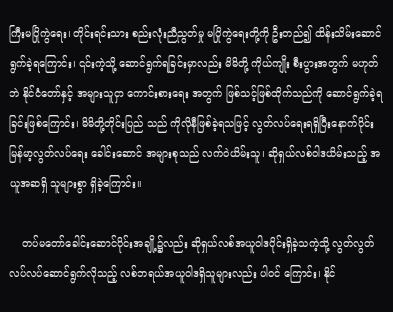ကြီးမပြိုကွဲရေး၊ တိုင်းရင်းသား စည်းလုံးညီညွတ်မှု မပြိုကွဲရေးတို့ကို ဦးတည်၍ ထိန်းသိမ်းဆောင်ရွက်ခဲ့ရကြောင်း၊ ၎င်းကဲ့သို့ ဆောင်ရွက်ရခြင်းမှာလည်း မိမိတို့ ကိုယ်ကျိုး စီးပွားအတွက် မဟုတ်ဘဲ နိုင်ငံတော်နှင့် အများသူငှာ ကောင်းစားရေး အတွက် ဖြစ်သင့်ဖြစ်ထိုက်သည်ကို ဆောင်ရွက်ခဲ့ရခြင်းဖြစ်ကြောင်း၊ မိမိတို့တိုင်းပြည် သည် ကိုလိုနီဖြစ်ခဲ့ရသဖြင့် လွတ်လပ်ရေးရရှိပြီးနောက်ပိုင်း မြန်မာ့လွတ်လပ်ရေး ခေါင်းဆောင် အများစုသည် လက်ဝဲယိမ်းသူ၊ ဆိုရှယ်လစ်ဝါဒယိမ်းသည့် အယူအဆရှိ သူများစွာ ရှိခဲ့ကြောင်း။

    တပ်မတော်ခေါင်းဆောင်ပိုင်းအချို့၌လည်း ဆိုရှယ်လစ်အယူဝါဒပိုင်းရှိခဲ့သကဲ့သို့ လွတ်လွတ်လပ်လပ်ဆောင်ရွက်လိုသည့် လစ်ဘရယ်အယူဝါဒရှိသူများလည်း ပါဝင် ကြောင်း၊ နိုင်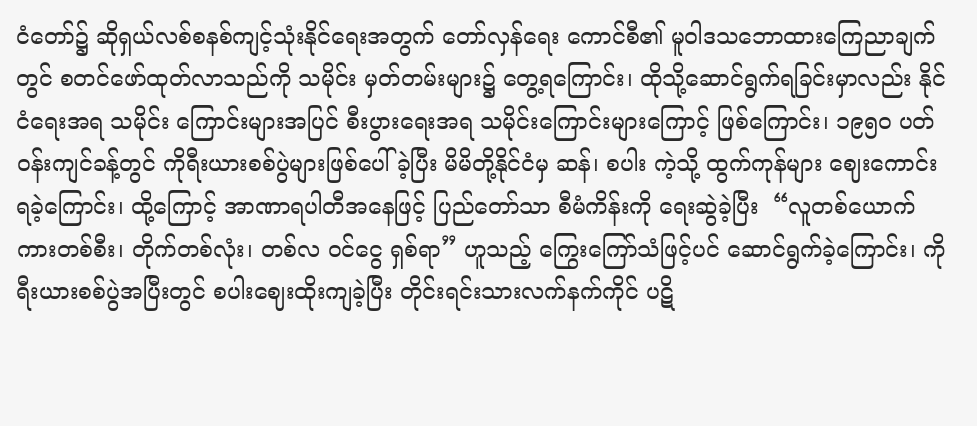ငံတော်၌ ဆိုရှယ်လစ်စနစ်ကျင့်သုံးနိုင်ရေးအတွက် တော်လှန်ရေး ကောင်စီ၏ မူဝါဒသဘောထားကြေညာချက်တွင် စတင်ဖော်ထုတ်လာသည်ကို သမိုင်း မှတ်တမ်းများ၌ တွေ့ရကြောင်း၊ ထိုသို့ဆောင်ရွက်ရခြင်းမှာလည်း နိုင်ငံရေးအရ သမိုင်း ကြောင်းများအပြင် စီးပွားရေးအရ သမိုင်းကြောင်းများကြောင့် ဖြစ်ကြောင်း၊ ၁၉၅၀ ပတ်ဝန်းကျင်ခန့်တွင် ကိုရီးယားစစ်ပွဲများဖြစ်ပေါ်ခဲ့ပြီး မိမိတို့နိုင်ငံမှ ဆန်၊ စပါး ကဲ့သို့ ထွက်ကုန်များ ဈေးကောင်းရခဲ့ကြောင်း၊ ထို့ကြောင့် အာဏာရပါတီအနေဖြင့် ပြည်တော်သာ စီမံကိန်းကို ရေးဆွဲခဲ့ပြီး  “လူတစ်ယောက်   ကားတစ်စီး၊ တိုက်တစ်လုံး၊ တစ်လ ဝင်ငွေ ရှစ်ရာ” ဟူသည့် ကြွေးကြော်သံဖြင့်ပင် ဆောင်ရွက်ခဲ့ကြောင်း၊ ကိုရီးယားစစ်ပွဲအပြီးတွင် စပါးဈေးထိုးကျခဲ့ပြီး တိုင်းရင်းသားလက်နက်ကိုင် ပဋိ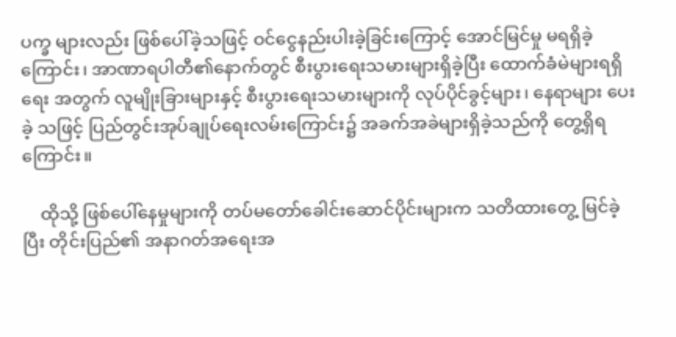ပက္ခ များလည်း ဖြစ်ပေါ်ခဲ့သဖြင့် ဝင်ငွေနည်းပါးခဲ့ခြင်းကြောင့် အောင်မြင်မှု မရရှိခဲ့ကြောင်း၊ အာဏာရပါတီ၏နောက်တွင် စီးပွားရေးသမားများရှိခဲ့ပြီး ထောက်ခံမဲများရရှိရေး အတွက် လူမျိုးခြားများနှင့် စီးပွားရေးသမားများကို လုပ်ပိုင်ခွင့်များ၊ နေရာများ ပေးခဲ့ သဖြင့် ပြည်တွင်းအုပ်ချုပ်ရေးလမ်းကြောင်း၌ အခက်အခဲများရှိခဲ့သည်ကို တွေ့ရှိရ ကြောင်း။

    ထိုသို့ ဖြစ်ပေါ်နေမှုများကို တပ်မတော်ခေါင်းဆောင်ပိုင်းများက သတိထားတွေ့ မြင်ခဲ့ပြီး တိုင်းပြည်၏ အနာဂတ်အရေးအ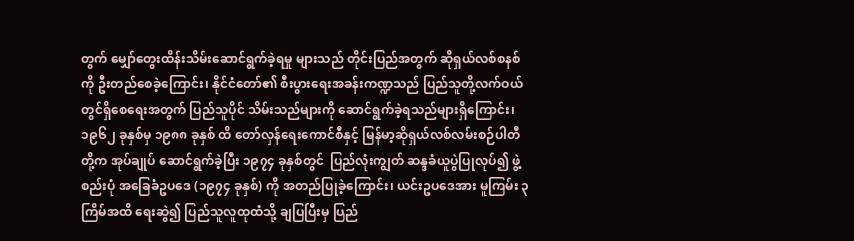တွက် မျှော်တွေးထိန်းသိမ်းဆောင်ရွက်ခဲ့ရမှု များသည် တိုင်းပြည်အတွက် ဆိုရှယ်လစ်စနစ်ကို ဦးတည်စေခဲ့ကြောင်း၊ နိုင်ငံတော်၏ စီးပွားရေးအခန်းကဏ္ဍသည် ပြည်သူတို့လက်ဝယ်တွင်ရှိစေရေးအတွက် ပြည်သူပိုင် သိမ်းသည်များကို ဆောင်ရွက်ခဲ့ရသည်များရှိကြောင်း၊ ၁၉၆၂ ခုနှစ်မှ ၁၉၈၈ ခုနှစ် ထိ တော်လှန်ရေးကောင်စီနှင့် မြန်မာ့ဆိုရှယ်လစ်လမ်းစဉ်ပါတီတို့က အုပ်ချုပ် ဆောင်ရွက်ခဲ့ပြီး ၁၉၇၄ ခုနှစ်တွင်  ပြည်လုံးကျွတ် ဆန္ဒခံယူပွဲပြုလုပ်၍ ဖွဲ့စည်းပုံ အခြေခံဥပဒေ (၁၉၇၄ ခုနှစ်) ကို အတည်ပြုခဲ့ကြောင်း၊ ယင်းဥပဒေအား မူကြမ်း ၃ ကြိမ်အထိ ရေးဆွဲ၍ ပြည်သူလူထုထံသို့ ချပြပြီးမှ ပြည်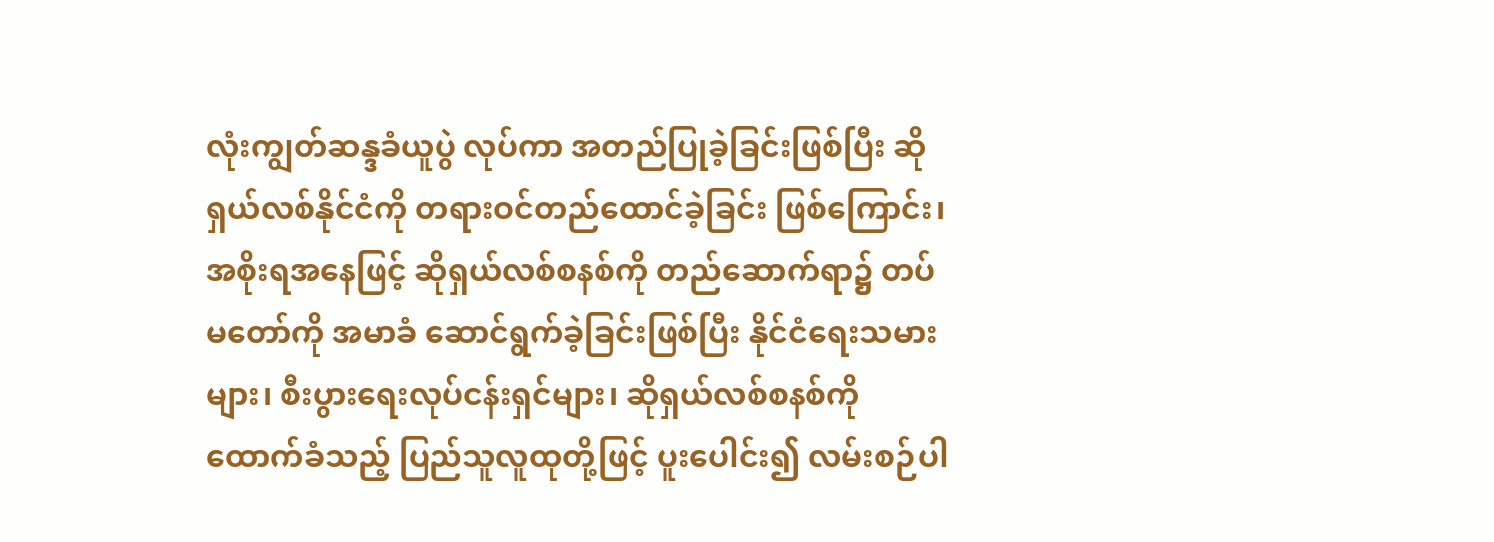လုံးကျွတ်ဆန္ဒခံယူပွဲ လုပ်ကာ အတည်ပြုခဲ့ခြင်းဖြစ်ပြီး ဆိုရှယ်လစ်နိုင်ငံကို တရားဝင်တည်ထောင်ခဲ့ခြင်း ဖြစ်ကြောင်း၊ အစိုးရအနေဖြင့် ဆိုရှယ်လစ်စနစ်ကို တည်ဆောက်ရာ၌ တပ်မတော်ကို အမာခံ ဆောင်ရွက်ခဲ့ခြင်းဖြစ်ပြီး နိုင်ငံရေးသမားများ၊ စီးပွားရေးလုပ်ငန်းရှင်များ၊ ဆိုရှယ်လစ်စနစ်ကို ထောက်ခံသည့် ပြည်သူလူထုတို့ဖြင့် ပူးပေါင်း၍ လမ်းစဉ်ပါ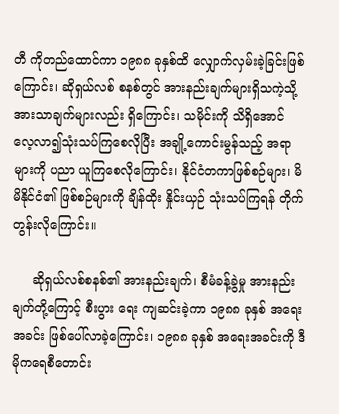တီ ကိုတည်ထောင်ကာ ၁၉၈၈ ခုနှစ်ထိ လျှောက်လှမ်းခဲ့ခြင်းဖြစ်ကြောင်း၊ ဆိုရှယ်လစ် စနစ်တွင် အားနည်းချက်များရှိသကဲ့သို့ အားသာချက်များလည်း ရှိကြောင်း၊ သမိုင်းကို သိရှိအောင် လေ့လာ၍သုံးသပ်ကြစေလိုပြီး အချို့ကောင်းမွန်သည့် အရာများကို ပညာ ယူကြစေလိုကြောင်း၊ နိုင်ငံတကာဖြစ်စဉ်များ၊ မိမိနိုင်ငံ၏ ဖြစ်စဉ်များကို ချိန်ထိုး နှိုင်းယှဉ် သုံးသပ်ကြရန် တိုက်တွန်းလိုကြောင်း။

     ဆိုရှယ်လစ်စနစ်၏ အားနည်းချက်၊ စီမံခန့်ခွဲမှု အားနည်းချက်တို့ကြောင့် စီးပွား ရေး ကျဆင်းခဲ့ကာ ၁၉၈၈ ခုနှစ် အရေးအခင်း ဖြစ်ပေါ်လာခဲ့ကြောင်း၊ ၁၉၈၈ ခုနှစ် အရေးအခင်းကို ဒီမိုကရေစီတောင်း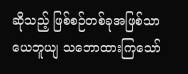ဆိုသည့် ဖြစ်စဉ်တစ်ခုအဖြစ်သာ ယေဘူယျ သဘောထားကြသော်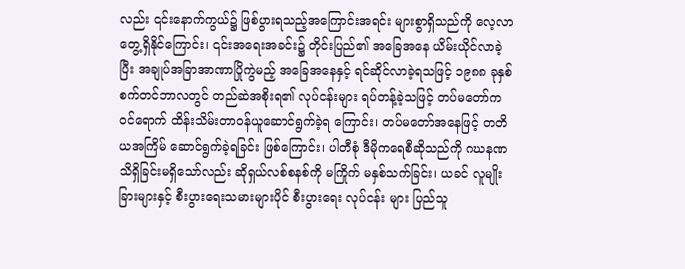လည်း ၎င်းနောက်ကွယ်၌ ဖြစ်ပွားရသည့်အကြောင်းအရင်း များစွာရှိသည်ကို လေ့လာတွေ့ရှိနိုင်ကြောင်း၊ ၎င်းအရေးအခင်း၌ တိုင်းပြည်၏ အခြေအနေ ယိမ်းယိုင်လာခဲ့ပြီး အချုပ်အခြာအာဏာပြိုကွဲမည့် အခြေအနေနှင့် ရင်ဆိုင်လာခဲ့ရသဖြင့် ၁၉၈၈ ခုနှစ် စက်တင်ဘာလတွင် တည်ဆဲအစိုးရ၏ လုပ်ငန်းများ ရပ်တန့်ခဲ့သဖြင့် တပ်မတော်က ဝင်ရောက် ထိန်းသိမ်းတာဝန်ယူဆောင်ရွက်ခဲ့ရ ကြောင်း၊ တပ်မတော်အနေဖြင့် တတိယအကြိမ် ဆောင်ရွက်ခဲ့ရခြင်း ဖြစ်ကြောင်း၊ ပါတီစုံ ဒီမိုကရေစီဆိုသည်ကို ဂဃနဏ သိရှိခြင်းမရှိသော်လည်း ဆိုရှယ်လစ်စနစ်ကို မကြိုက် မနှစ်သက်ခြင်း၊ ယခင် လူမျိုးခြားများနှင့် စီးပွားရေးသမားများပိုင် စီးပွားရေး လုပ်ငန်း များ ပြည်သူ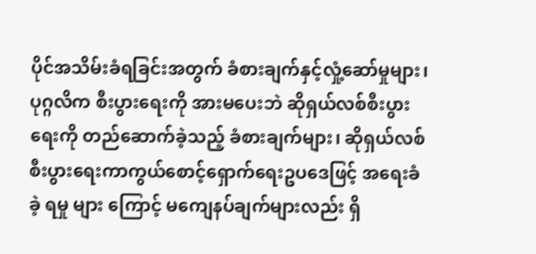ပိုင်အသိမ်းခံရခြင်းအတွက် ခံစားချက်နှင့်လှုံ့ဆော်မှုများ၊  ပုဂ္ဂလိက စီးပွားရေးကို အားမပေးဘဲ ဆိုရှယ်လစ်စီးပွားရေးကို တည်ဆောက်ခဲ့သည့် ခံစားချက်များ၊ ဆိုရှယ်လစ်စီးပွားရေးကာကွယ်စောင့်ရှောက်ရေးဥပဒေဖြင့် အရေးခံခဲ့ ရမှု များ ကြောင့် မကျေနပ်ချက်များလည်း ရှိ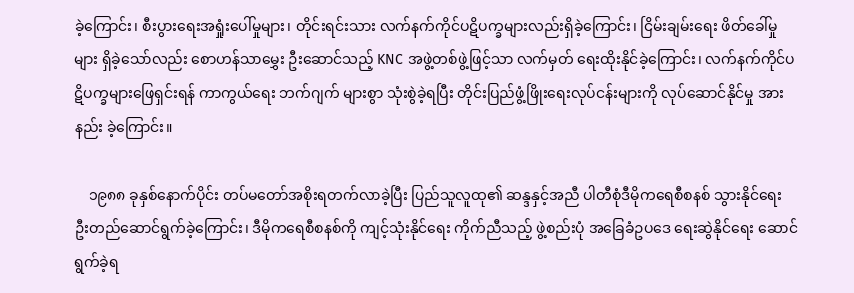ခဲ့ကြောင်း၊ စီးပွားရေးအရှုံးပေါ်မှုများ၊ တိုင်းရင်းသား လက်နက်ကိုင်ပဋိပက္ခများလည်းရှိခဲ့ကြောင်း၊ ငြိမ်းချမ်းရေး ဖိတ်ခေါ်မှု များ ရှိခဲ့သော်လည်း စောဟန်သာမွှေး ဦးဆောင်သည့် KNC အဖွဲ့တစ်ဖွဲ့ဖြင့်သာ လက်မှတ် ရေးထိုးနိုင်ခဲ့ကြောင်း၊ လက်နက်ကိုင်ပဋိပက္ခများဖြေရှင်းရန် ကာကွယ်ရေး ဘက်ဂျက် များစွာ သုံးစွဲခဲ့ရပြီး တိုင်းပြည်ဖွံ့ဖြိုးရေးလုပ်ငန်းများကို လုပ်ဆောင်နိုင်မှု အားနည်း ခဲ့ကြောင်း။

    ၁၉၈၈ ခုနှစ်နောက်ပိုင်း တပ်မတော်အစိုးရတက်လာခဲ့ပြီး ပြည်သူလူထု၏ ဆန္ဒနှင့်အညီ ပါတီစုံဒီမိုကရေစီစနစ် သွားနိုင်ရေး ဦးတည်ဆောင်ရွက်ခဲ့ကြောင်း၊ ဒီမိုကရေစီစနစ်ကို ကျင့်သုံးနိုင်ရေး ကိုက်ညီသည့် ဖွဲ့စည်းပုံ အခြေခံဥပဒေ ရေးဆွဲနိုင်ရေး ဆောင်ရွက်ခဲ့ရ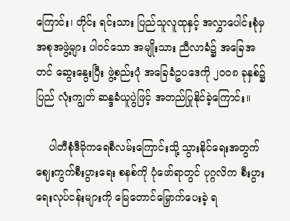ကြောင်း၊ တိုင်း ရင်းသား ပြည်သူလူထုနှင့် အလွှာပေါင်းစုံမှ အစုအဖွဲ့များ‌ ပါဝင်သော အမျိုးသား ညီလာခံ၌ အခြေအတင် ဆွေးနွေးပြီး ဖွဲ့စည်းပုံ အခြေခံဥပဒေကို ၂၀၀၈ ခုနှစ်၌ ပြည် လုံးကျွတ် ဆန္ဒခံယူပွဲဖြင့် အတည်ပြုနိုင်ခဲ့ကြောင်း။

    ပါတီစုံဒီမိုကရေစီလမ်းကြောင်းသို့ သွားနိုင်ရေးအတွက် ဈေးကွက်စီးပွားရေး စနစ်ကို ပုံဖော်ရာတွင် ပုဂ္ဂလိက စီးပွားရေးလုပ်ငန်းများကို မြေတောင်မြှောက်ပေးခဲ့ ရ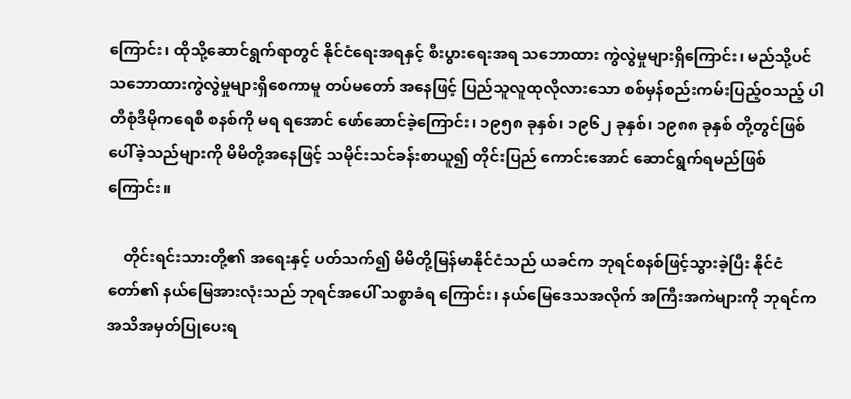ကြောင်း၊ ထိုသို့ဆောင်ရွက်ရာတွင် နိုင်ငံရေးအရနှင့် စီးပွားရေးအရ သဘောထား ကွဲလွဲမှုများရှိကြောင်း၊ မည်သို့ပင် သဘောထားကွဲလွဲမှုများရှိစေကာမူ တပ်မတော် အနေဖြင့် ပြည်သူလူထုလိုလားသော စစ်မှန်စည်းကမ်းပြည့်ဝသည့် ပါတီစုံဒီမိုကရေစီ စနစ်ကို မရ ရအောင် ဖော်ဆောင်ခဲ့ကြောင်း၊ ၁၉၅၈ ခုနှစ်၊ ၁၉၆၂ ခုနှစ်၊ ၁၉၈၈ ခုနှစ် တို့တွင်ဖြစ်ပေါ်ခဲ့သည်များကို မိမိတို့အနေဖြင့် သမိုင်းသင်ခန်းစာယူ၍ တိုင်းပြည် ကောင်းအောင် ဆောင်ရွက်ရမည်ဖြစ်ကြောင်း။

    တိုင်းရင်းသားတို့၏ အရေးနှင့် ပတ်သက်၍ မိမိတို့မြန်မာနိုင်ငံသည် ယခင်က ဘုရင်စနစ်ဖြင့်သွားခဲ့ပြီး နိုင်ငံတော်၏ နယ်မြေအားလုံးသည် ဘုရင်အပေါ် သစ္စာခံရ ကြောင်း၊ နယ်မြေဒေသအလိုက် အကြီးအကဲများကို ဘုရင်က အသိအမှတ်ပြုပေးရ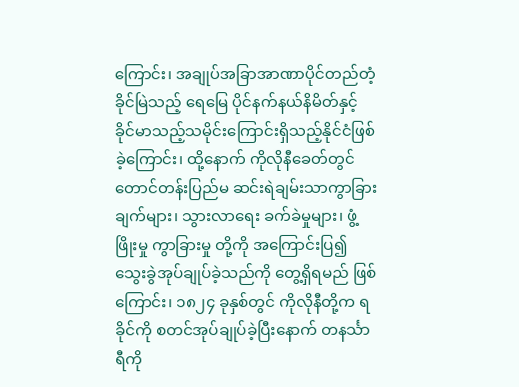ကြောင်း၊ အချုပ်အခြာအာဏာပိုင်တည်တံ့ခိုင်မြဲသည့် ရေမြေ ပိုင်နက်နယ်နိမိတ်နှင့် ခိုင်မာသည့်သမိုင်းကြောင်းရှိသည့်နိုင်ငံဖြစ်ခဲ့ကြောင်း၊ ထို့နောက် ကိုလိုနီခေတ်တွင် တောင်တန်းပြည်မ ဆင်းရဲချမ်းသာကွာခြားချက်များ၊ သွားလာရေး ခက်ခဲမှုများ၊ ဖွံ့ဖြိုးမှု ကွာခြားမှု တို့ကို အကြောင်းပြ၍ သွေးခွဲအုပ်ချုပ်ခဲ့သည်ကို တွေ့ရှိရမည် ဖြစ်ကြောင်း၊ ၁၈၂၄ ခုနှစ်တွင် ကိုလိုနီတို့က ရခိုင်ကို စတင်အုပ်ချုပ်ခဲ့ပြီးနောက် တနင်္သာရီကို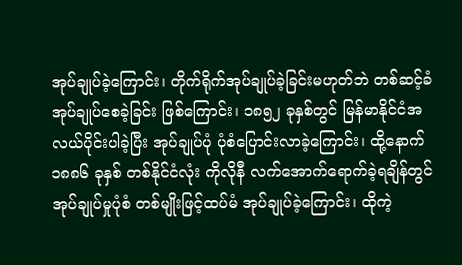အုပ်ချုပ်ခဲ့ကြောင်း၊ တိုက်ရိုက်အုပ်ချုပ်ခဲ့ခြင်းမဟုတ်ဘဲ တစ်ဆင့်ခံ အုပ်ချုပ်စေခဲ့ခြင်း ဖြစ်ကြောင်း၊ ၁၈၅၂ ခုနှစ်တွင် မြန်မာနိုင်ငံအလယ်ပိုင်းပါခဲ့ပြီး အုပ်ချုပ်ပုံ ပုံစံပြောင်းလာခဲ့ကြောင်း၊ ထို့နောက် ၁၈၈၆ ခုနှစ် တစ်နိုင်ငံလုံး ကိုလိုနီ လက်အောက်ရောက်ခဲ့ရချိန်တွင် အုပ်ချုပ်မှုပုံစံ တစ်မျိုးဖြင့်ထပ်မံ အုပ်ချုပ်ခဲ့ကြောင်း၊ ထိုကဲ့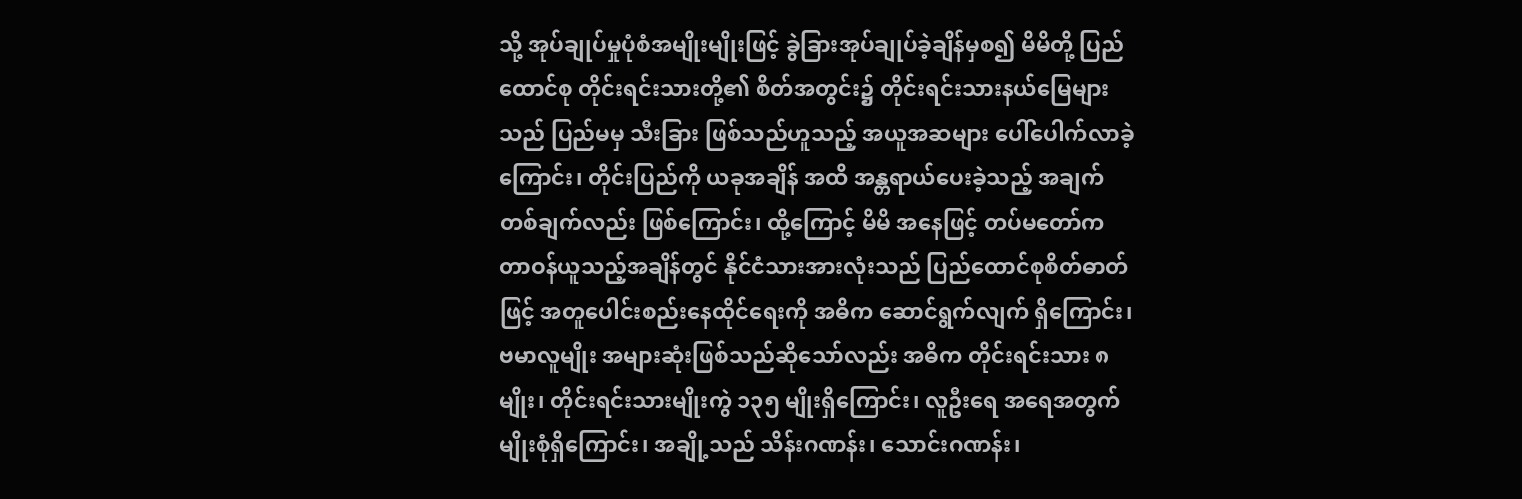သို့ အုပ်ချုပ်မှုပုံစံအမျိုးမျိုးဖြင့် ခွဲခြားအုပ်ချုပ်ခဲ့ချိန်မှစ၍ မိမိတို့ ပြည်ထောင်စု တိုင်းရင်းသားတို့၏ စိတ်အတွင်း၌ တိုင်းရင်းသားနယ်မြေများသည် ပြည်မမှ သီးခြား ဖြစ်သည်ဟူသည့် အယူအဆများ ပေါ်ပေါက်လာခဲ့ကြောင်း၊ တိုင်းပြည်ကို ယခုအချိန် အထိ အန္တရာယ်ပေးခဲ့သည့် အချက်တစ်ချက်လည်း ဖြစ်ကြောင်း၊ ထို့ကြောင့် မိမိ အနေဖြင့် တပ်မတော်ကတာဝန်ယူသည့်အချိန်တွင် နိုင်ငံသားအားလုံးသည် ပြည်ထောင်စုစိတ်ဓာတ်ဖြင့် အတူပေါင်းစည်းနေထိုင်ရေးကို အဓိက ဆောင်ရွက်လျက် ရှိကြောင်း၊ ဗမာလူမျိုး အများဆုံးဖြစ်သည်ဆိုသော်လည်း အဓိက တိုင်းရင်းသား ၈ မျိုး၊ တိုင်းရင်းသားမျိုးကွဲ ၁၃၅ မျိုးရှိကြောင်း၊ လူဦးရေ အရေအတွက် မျိုးစုံရှိကြောင်း၊ အချို့သည် သိန်းဂဏန်း၊ သောင်းဂဏန်း၊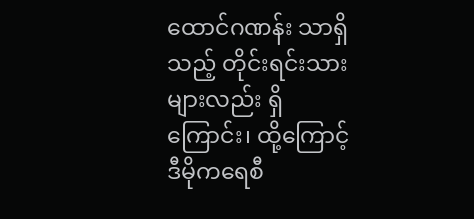ထောင်ဂဏန်း သာရှိသည့် တိုင်းရင်းသားများလည်း ရှိကြောင်း၊ ထို့ကြောင့် ဒီမိုကရေစီ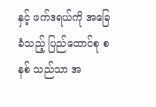နှင့် ဖက်ဒရယ်ကို အခြေခံသည့် ပြည်ထောင်စု စနစ် သည်သာ အ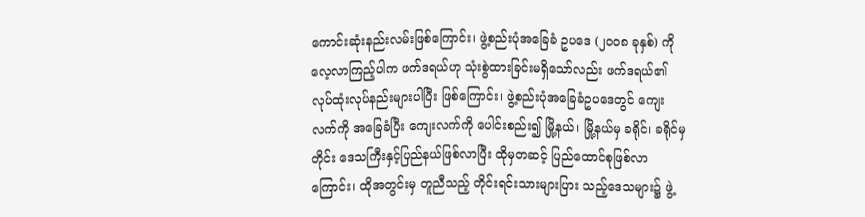ကောင်းဆုံးနည်းလမ်းဖြစ်ကြောင်း၊ ဖွဲ့စည်းပုံအခြေခံ ဥပဒေ (၂၀၀၈ ခုနှစ်) ကိုလေ့လာကြည့်ပါက ဖက်ဒရယ်ဟု သုံးစွဲထားခြင်းမရှိသော်လည်း ဖက်ဒရယ်၏ လုပ်ထုံးလုပ်နည်းများပါပြီး ဖြစ်ကြောင်း၊ ဖွဲ့စည်းပုံအခြေခံဥပဒေတွင် ကျေးလက်ကို အခြေခံပြီး ကျေးလက်ကို ပေါင်းစည်း၍ မြို့နယ်၊ မြို့နယ်မှ ခရိုင်၊ ခရိုင်မှ တိုင်း ဒေသကြီးနှင့်ပြည်နယ်ဖြစ်လာပြီး ထိုမှတဆင့် ပြည်ထောင်စုဖြစ်လာကြောင်း၊ ထိုအတွင်းမှ တူညီသည့် တိုင်းရင်းသားများပြား သည့်ဒေသများ၌ ဖွဲ့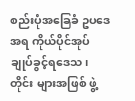စည်းပုံအခြေခံ ဥပဒေအရ ကိုယ်ပိုင်အုပ်ချုပ်ခွင့်ရဒေသ၊ တိုင်း များအဖြစ် ဖွဲ့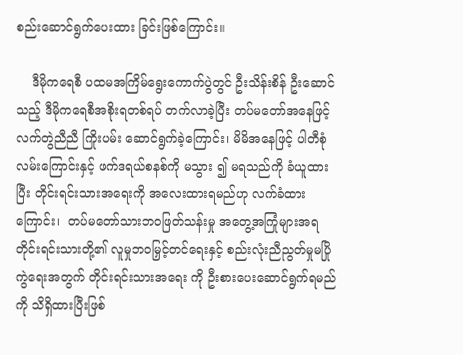စည်းဆောင်ရွက်ပေးထား ခြင်းဖြစ်ကြောင်း။

    ဒီမိုကရေစီ ပထမအကြိမ်ရွေးကောက်ပွဲတွင် ဦးသိန်းစိန် ဦးဆောင်သည့် ဒီမိုကရေစီအစိုးရတစ်ရပ် တက်လာခဲ့ပြီး တပ်မတော်အနေဖြင့် လက်တွဲညီညီ ကြိုးပမ်း ဆောင်ရွက်ခဲ့ကြောင်း၊ မိမိအနေဖြင့် ပါတီစုံလမ်းကြောင်းနှင့် ဖက်ဒရယ်စနစ်ကို မသွား ၍ မရသည်ကို ခံယူထားပြီး တိုင်းရင်းသားအရေးကို အလေးထားရမည်ဟု လက်ခံထား ကြောင်း၊  တပ်မတော်သားဘဝဖြတ်သန်းမှု အတွေ့အကြုံများအရ တိုင်းရင်းသားတို့၏ လူမှုဘဝမြှင့်တင်ရေးနှင့် စည်းလုံးညီညွတ်မှုမပြိုကွဲရေးအတွက် တိုင်းရင်းသားအရေး ကို ဦးစားပေးဆောင်ရွက်ရမည်ကို သိရှိထားပြီးဖြစ်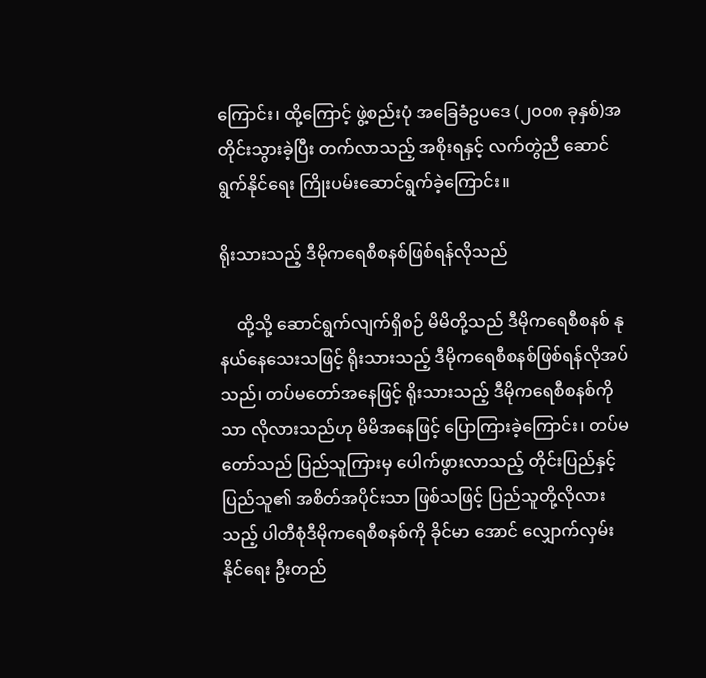ကြောင်း၊ ထို့ကြောင့် ဖွဲ့စည်းပုံ အခြေခံဥပဒေ (၂၀၀၈ ခုနှစ်)အတိုင်းသွားခဲ့ပြီး တက်လာသည့် အစိုးရနှင့် လက်တွဲညီ ဆောင်ရွက်နိုင်ရေး ကြိုးပမ်းဆောင်ရွက်ခဲ့ကြောင်း။

ရိုးသားသည့် ဒီမိုကရေစီစနစ်ဖြစ်ရန်လိုသည်

    ထို့သို့ ဆောင်ရွက်လျက်ရှိစဉ် မိမိတို့သည် ဒီမိုကရေစီစနစ် နုနယ်နေသေးသဖြင့် ရိုးသားသည့် ဒီမိုကရေစီစနစ်ဖြစ်ရန်လိုအပ်သည်၊ တပ်မတော်အနေဖြင့် ရိုးသားသည့် ဒီမိုကရေစီစနစ်ကိုသာ လိုလားသည်ဟု မိမိအနေဖြင့် ပြောကြားခဲ့ကြောင်း၊ တပ်မတော်သည် ပြည်သူကြားမှ ပေါက်ဖွားလာသည့် တိုင်းပြည်နှင့် ပြည်သူ၏ အစိတ်အပိုင်းသာ ဖြစ်သဖြင့် ပြည်သူတို့လိုလားသည့် ပါတီစုံဒီမိုကရေစီစနစ်ကို ခိုင်မာ အောင် လျှောက်လှမ်းနိုင်ရေး ဦးတည်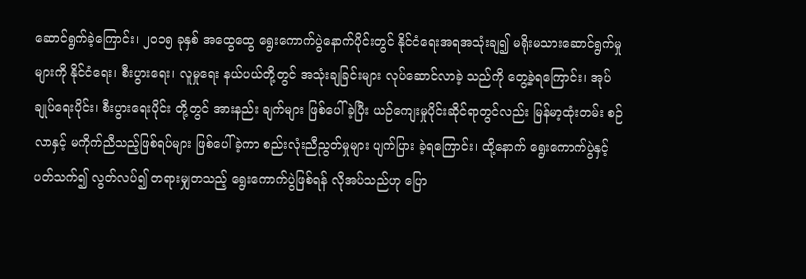ဆောင်ရွက်ခဲ့ကြောင်း၊ ၂၀၁၅ ခုနှစ် အထွေထွေ ရွေးကောက်ပွဲနောက်ပိုင်းတွင် နိုင်ငံရေးအရအသုံးချ၍ မရိုးမသားဆောင်ရွက်မှုများကို နိုင်ငံရေး၊ စီးပွားရေး၊ လူမှုရေး နယ်ပယ်တို့တွင် အသုံးချခြင်းများ လုပ်ဆောင်လာခဲ့ သည်ကို တွေ့ခဲ့ရကြောင်း၊ အုပ်ချုပ်ရေးပိုင်း၊ စီးပွားရေးပိုင်း တို့တွင် အားနည်း ချက်များ ဖြစ်ပေါ်ခဲ့ပြီး ယဉ်ကျေးမှုပိုင်းဆိုင်ရာတွင်လည်း မြန်မာ့ထုံးတမ်း စဉ်လာနှင့် မကိုက်ညီသည့်ဖြစ်ရပ်များ ဖြစ်ပေါ်ခဲ့ကာ စည်းလုံးညီညွတ်မှုများ ပျက်ပြား ခဲ့ရကြောင်း၊ ထို့နောက် ရွေးကောက်ပွဲနှင့် ပတ်သက်၍ လွတ်လပ်၍ တရားမျှတသည့် ရွေးကောက်ပွဲဖြစ်ရန် လိုအပ်သည်ဟု ပြော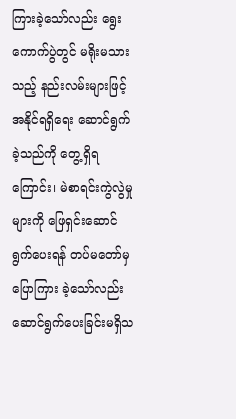ကြားခဲ့သော်လည်း ရွေးကောက်ပွဲတွင် မရိုးမသားသည့် နည်းလမ်းများဖြင့် အနိုင်ရရှိရေး ဆောင်ရွက်ခဲ့သည်ကို တွေ့ရှိရ ကြောင်း၊ မဲစာရင်းကွဲလွဲမှုများကို ဖြေရှင်းဆောင်ရွက်ပေးရန် တပ်မတော်မှ ပြောကြား ခဲ့သော်လည်း ဆောင်ရွက်ပေးခြင်းမရှိသ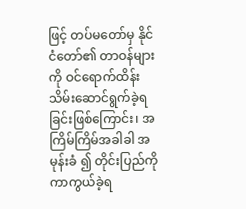ဖြင့် တပ်မတော်မှ နိုင်ငံတော်၏ တာဝန်များ ကို ဝင်ရောက်ထိန်းသိမ်းဆောင်ရွက်ခဲ့ရခြင်းဖြစ်ကြောင်း၊ အကြိမ်ကြိမ်အခါခါ အမုန်းခံ ၍ တိုင်းပြည်ကို ကာကွယ်ခဲ့ရ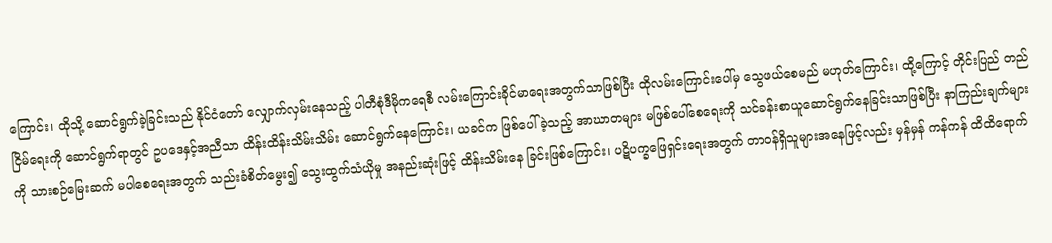ကြောင်း၊ ထိုသို့ ဆောင်ရွက်ခဲ့ခြင်းသည် နိုင်ငံတော် လျှောက်လှမ်းနေသည့် ပါတီစုံဒီမိုကရေစီ လမ်းကြောင်းခိုင်မာရေးအတွက်သာဖြစ်ပြီး ထိုလမ်းကြောင်းပေါ်မှ သွေဖယ်စေမည် မဟုတ်ကြောင်း၊ ထို့ကြောင့် တိုင်းပြည် တည်ငြိမ်ရေးကို ဆောင်ရွက်ရာတွင် ဥပဒေနှင့်အညီသာ ထိန်းထိန်းသိမ်းသိမ်း ဆောင်ရွက်နေကြောင်း၊ ယခင်က ဖြစ်ပေါ်ခဲ့သည့် အာဃာတများ မဖြစ်ပေါ်စေရေးကို သင်ခန်းစာယူဆောင်ရွက်နေခြင်းသာဖြစ်ပြီး နာကြည်းချက်များကို သားစဉ်မြေးဆက် မပါစေရေးအတွက် သည်းခံစိတ်မွေး၍ သွေးထွက်သံယိုမှု အနည်းဆုံးဖြင့် ထိန်းသိမ်းနေ ခြင်းဖြစ်ကြောင်း၊ ပဋိပက္ခဖြေရှင်းရေးအတွက် တာဝန်ရှိသူများအနေဖြင့်လည်း မှန်မှန် ကန်ကန် ထိထိရောက်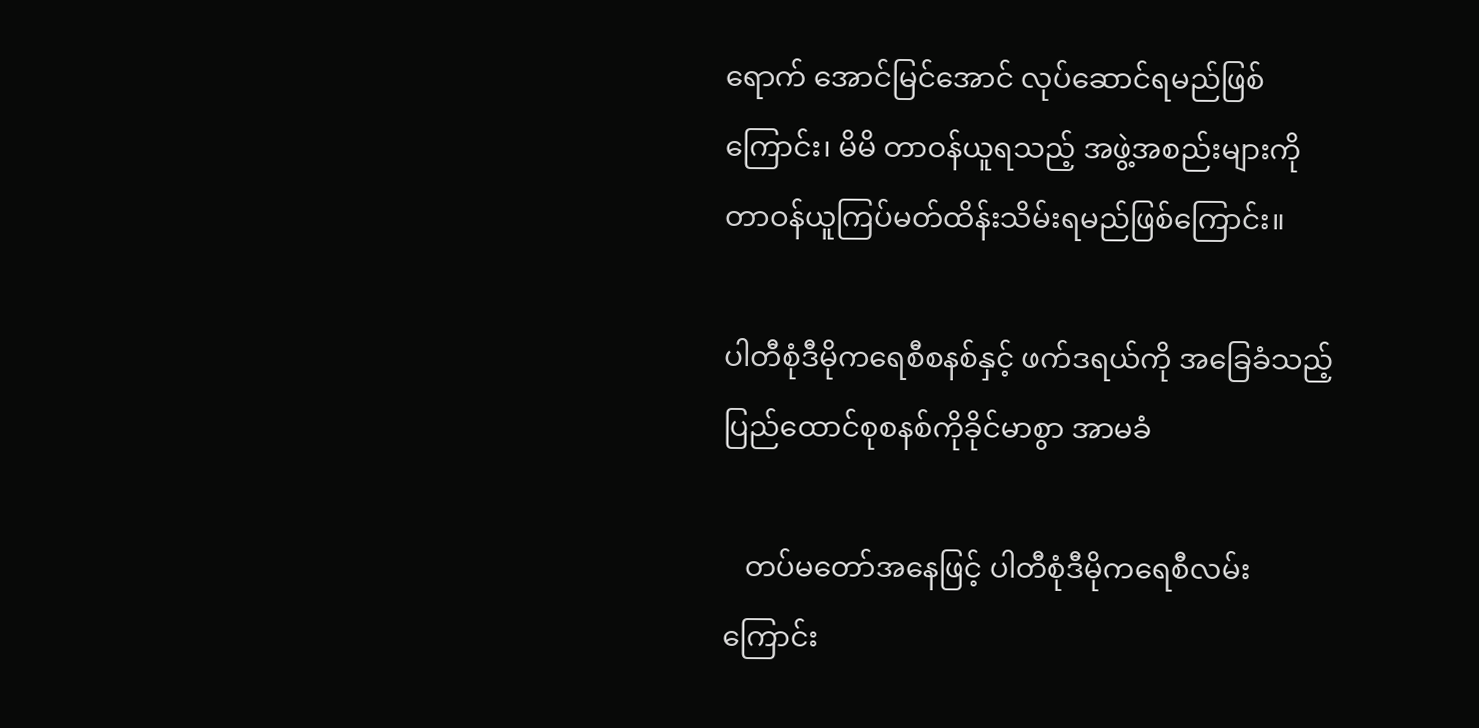ရောက် အောင်မြင်အောင် လုပ်ဆောင်ရမည်ဖြစ်ကြောင်း၊ မိမိ တာဝန်ယူရသည့် အဖွဲ့အစည်းများကို တာဝန်ယူကြပ်မတ်ထိန်းသိမ်းရမည်ဖြစ်ကြောင်း။

ပါတီစုံဒီမိုကရေစီစနစ်နှင့် ဖက်ဒရယ်ကို အခြေခံသည့် ပြည်ထောင်စုစနစ်ကိုခိုင်မာစွာ အာမခံ

   တပ်မတော်အနေဖြင့် ပါတီစုံဒီမိုကရေစီလမ်းကြောင်း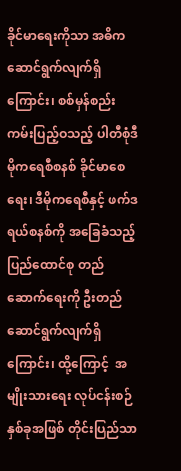ခိုင်မာရေးကိုသာ အဓိက ဆောင်ရွက်လျက်ရှိကြောင်း၊ စစ်မှန်စည်းကမ်းပြည့်ဝသည့် ပါတီစုံဒီမိုကရေစီစနစ် ခိုင်မာစေရေး၊ ဒီမိုကရေစီနှင့် ဖက်ဒရယ်စနစ်ကို အခြေခံသည့် ပြည်ထောင်စု တည်ဆောက်ရေးကို ဦးတည်ဆောင်ရွက်လျက်ရှိကြောင်း၊ ထို့ကြောင့်  အမျိုးသားရေး လုပ်ငန်းစဉ်နှစ်ခုအဖြစ် တိုင်းပြည်သာ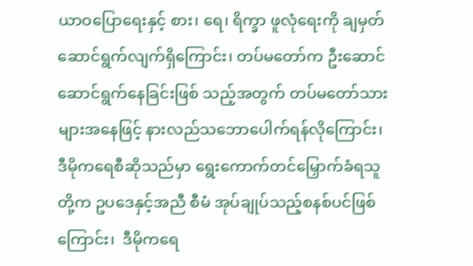ယာဝပြောရေးနှင့် စား၊ ရေ၊ ရိက္ခာ ဖူလုံရေးကို ချမှတ်ဆောင်ရွက်လျက်ရှိကြောင်း၊ တပ်မတော်က ဦးဆောင်ဆောင်ရွက်နေခြင်းဖြစ် သည့်အတွက် တပ်မတော်သားများအနေဖြင့် နားလည်သဘောပေါက်ရန်လိုကြောင်း၊ ဒီမိုကရေစီဆိုသည်မှာ ရွေးကောက်တင်မြှောက်ခံရသူတို့က ဥပဒေနှင့်အညီ စီမံ အုပ်ချုပ်သည့်စနစ်ပင်ဖြစ်ကြောင်း၊  ဒီမိုကရေ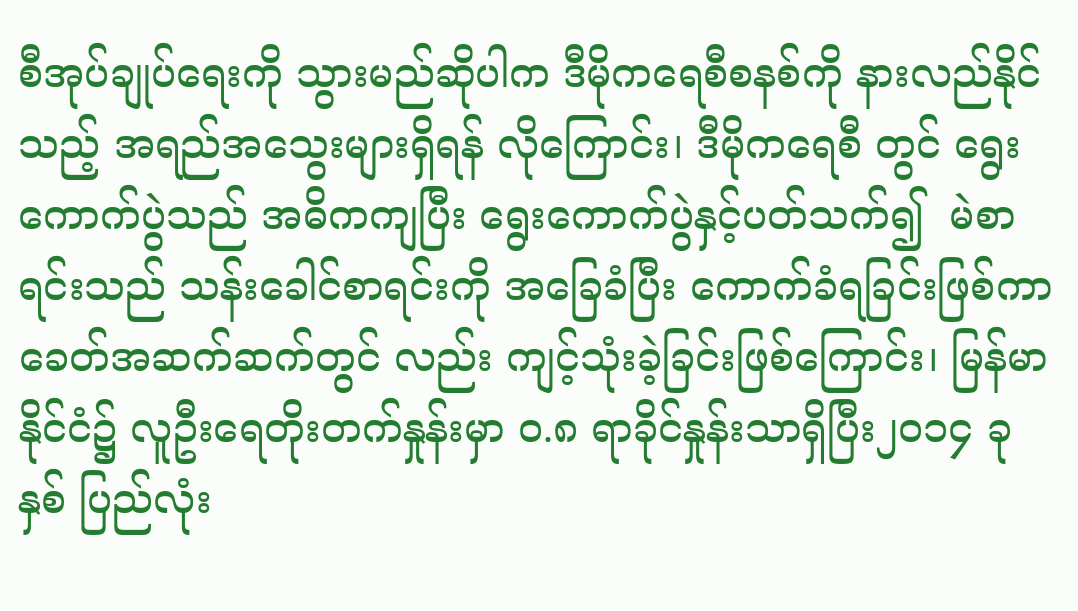စီအုပ်ချုပ်ရေးကို သွားမည်ဆိုပါက ဒီမိုကရေစီစနစ်ကို နားလည်နိုင်သည့် အရည်အသွေးများရှိရန် လိုကြောင်း၊ ဒီမိုကရေစီ တွင် ရွေးကောက်ပွဲသည် အဓိကကျပြီး ရွေးကောက်ပွဲနှင့်ပတ်သက်၍  မဲစာရင်းသည် သန်းခေါင်စာရင်းကို အခြေခံပြီး ကောက်ခံရခြင်းဖြစ်ကာ ခေတ်အဆက်ဆက်တွင် လည်း ကျင့်သုံးခဲ့ခြင်းဖြစ်ကြောင်း၊ မြန်မာနိုင်ငံ၌ လူဦးရေတိုးတက်နှုန်းမှာ ၀.၈ ရာခိုင်နှုန်းသာရှိပြီး၂၀၁၄ ခုနှစ် ပြည်လုံး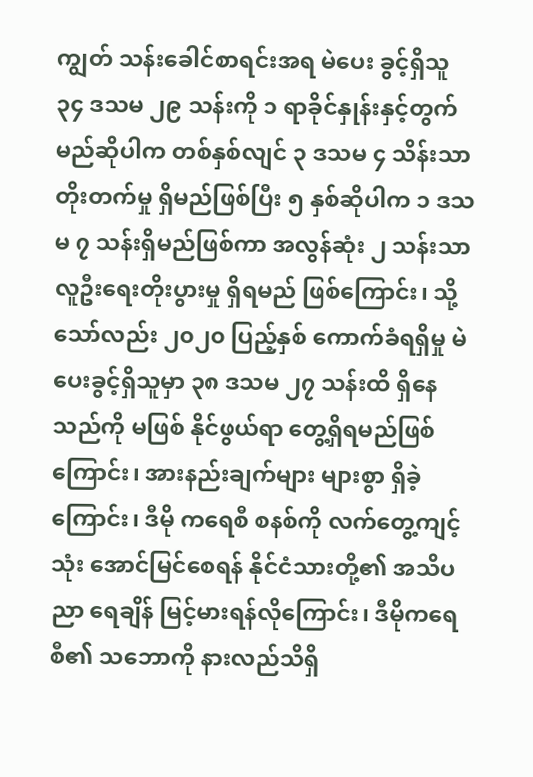ကျွတ် သန်းခေါင်စာရင်းအရ မဲပေး ခွင့်ရှိသူ ၃၄ ဒသမ ၂၉ သန်းကို ၁ ရာခိုင်နှုန်းနှင့်တွက်မည်ဆိုပါက တစ်နှစ်လျင် ၃ ဒသမ ၄ သိန်းသာ တိုးတက်မှု ရှိမည်ဖြစ်ပြီး ၅ နှစ်ဆိုပါက ၁ ဒသမ ၇ သန်းရှိမည်ဖြစ်ကာ အလွန်ဆုံး ၂ သန်းသာ လူဦးရေးတိုးပွားမှု ရှိရမည် ဖြစ်ကြောင်း၊ သို့သော်လည်း ၂၀၂၀ ပြည့်နှစ် ကောက်ခံရရှိမှု မဲပေးခွင့်ရှိသူမှာ ၃၈ ဒသမ ၂၇ သန်းထိ ရှိနေသည်ကို မဖြစ် နိုင်ဖွယ်ရာ တွေ့ရှိရမည်ဖြစ်ကြောင်း၊ အားနည်းချက်များ များစွာ ရှိခဲ့ကြောင်း၊ ဒီမို ကရေစီ စနစ်ကို လက်တွေ့ကျင့်သုံး အောင်မြင်စေရန် နိုင်ငံသားတို့၏ အသိပညာ ရေချိန် မြင့်မားရန်လိုကြောင်း၊ ဒီမိုကရေစီ၏ သဘောကို နားလည်သိရှိ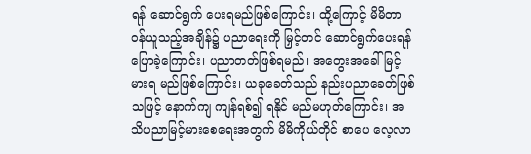ရန် ဆောင်ရွက် ပေးရမည်ဖြစ်ကြောင်း၊ ထို့ကြောင့် မိမိတာဝန်ယူသည့်အချိန်၌ ပညာရေးကို မြှင့်တင် ဆောင်ရွက်ပေးရန် ပြောခဲ့ကြောင်း၊ ပညာတတ်ဖြစ်ရမည်၊ အတွေးအခေါ် မြင့်မားရ မည်ဖြစ်ကြောင်း၊ ယခုခေတ်သည် နည်းပညာခေတ်ဖြစ်သဖြင့် နောက်ကျ ကျန်ရစ်၍ ရနိုင် မည်မဟုတ်ကြောင်း၊ အသိပညာမြင့်မားစေရေးအတွက် မိမိကိုယ်တိုင် စာပေ လေ့လာ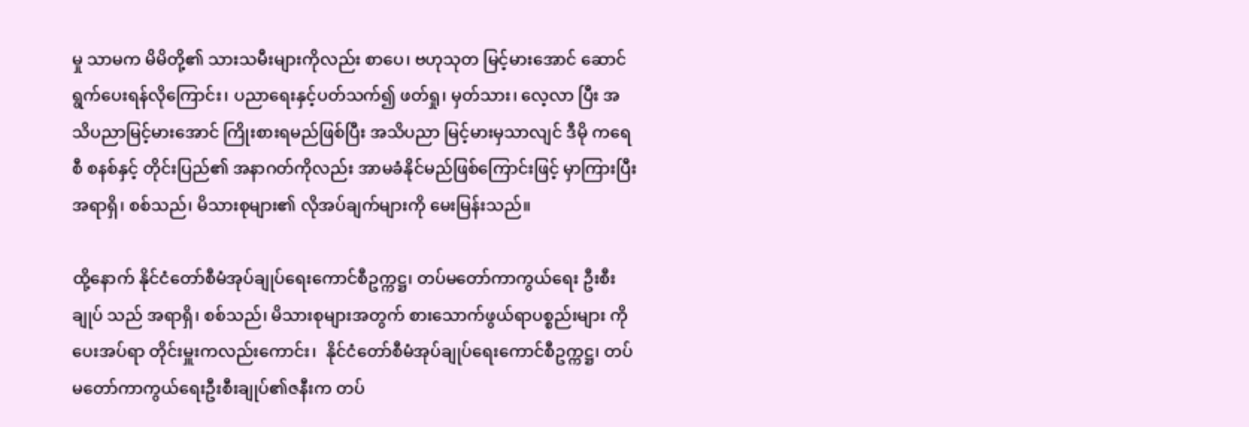မှု သာမက မိမိတို့၏ သားသမီးများကိုလည်း စာပေ၊ ဗဟုသုတ မြင့်မားအောင် ဆောင်ရွက်ပေးရန်လိုကြောင်း၊ ပညာရေးနှင့်ပတ်သက်၍ ဖတ်ရှု၊ မှတ်သား၊ လေ့လာ ပြီး အသိပညာမြင့်မားအောင် ကြိုးစားရမည်ဖြစ်ပြီး အသိပညာ မြင့်မားမှသာလျင် ဒီမို ကရေစီ စနစ်နှင့် တိုင်းပြည်၏ အနာဂတ်ကိုလည်း အာမခံနိုင်မည်ဖြစ်ကြောင်းဖြင့် မှာကြားပြီး အရာရှိ၊ စစ်သည်၊ မိသားစုများ၏ လိုအပ်ချက်များကို မေးမြန်းသည်။

ထို့နောက် နိုင်ငံတော်စီမံအုပ်ချုပ်ရေးကောင်စီဥက္ကဋ္ဌ၊ တပ်မတော်ကာကွယ်ရေး ဦးစီးချုပ် သည် အရာရှိ၊ စစ်သည်၊ မိသားစုများအတွက် စားသောက်ဖွယ်ရာပစ္စည်းများ ကို ပေးအပ်ရာ တိုင်းမှူးကလည်းကောင်း၊  နိုင်ငံတော်စီမံအုပ်ချုပ်ရေးကောင်စီဥက္ကဋ္ဌ၊ တပ်မတော်ကာကွယ်ရေးဦးစီးချုပ်၏ဇနီးက တပ်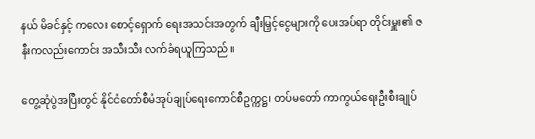နယ် မိခင်နှင့် ကလေး စောင့်ရှောက် ရေးအသင်းအတွက် ချီးမြှင့်ငွေများကို ပေးအပ်ရာ တိုင်းမှူး၏ ဇနီးကလည်းကောင်း အသီးသီး လက်ခံရယူကြသည်။

တွေ့ဆုံပွဲအပြီးတွင် နိုင်ငံတော်စီမံအုပ်ချုပ်ရေးကောင်စီဥက္ကဋ္ဌ၊ တပ်မတော် ကာကွယ်ရေးဦးစီးချုပ်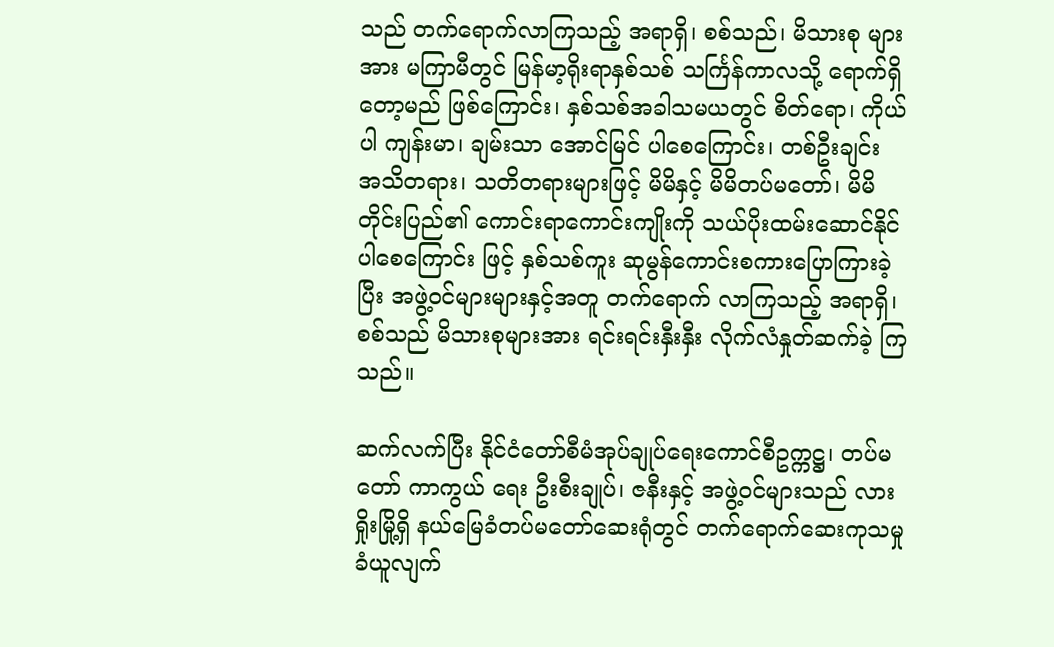သည် တက်ရောက်လာကြသည့် အရာရှိ၊ စစ်သည်၊ မိသားစု များအား မကြာမီတွင် မြန်မာ့ရိုးရာနှစ်သစ် သင်္ကြန်ကာလသို့ ရောက်ရှိတော့မည် ဖြစ်ကြောင်း၊ နှစ်သစ်အခါသမယတွင် စိတ်ရော၊ ကိုယ်ပါ ကျန်းမာ၊ ချမ်းသာ အောင်မြင် ပါစေကြောင်း၊ တစ်ဦးချင်း အသိတရား၊ သတိတရားများဖြင့် မိမိနှင့် မိမိတပ်မတော်၊ မိမိတိုင်းပြည်၏ ကောင်းရာကောင်းကျိုးကို သယ်ပိုးထမ်းဆောင်နိုင်ပါစေကြောင်း ဖြင့် နှစ်သစ်ကူး ဆုမွန်ကောင်းစကားပြောကြားခဲ့ပြီး အဖွဲ့ဝင်များများနှင့်အတူ တက်ရောက် လာကြသည့် အရာရှိ၊ စစ်သည် မိသားစုများအား ရင်းရင်းနှီးနှီး လိုက်လံနှုတ်ဆက်ခဲ့ ကြ သည်။

ဆက်လက်ပြီး နိုင်ငံတော်စီမံအုပ်ချုပ်ရေးကောင်စီဥက္ကဋ္ဌ၊ တပ်မတော် ကာကွယ် ရေး ဦးစီးချုပ်၊ ဇနီးနှင့် အဖွဲ့ဝင်များသည် လားရှိုးမြို့ရှိ နယ်မြေခံတပ်မတော်ဆေးရုံတွင် တက်ရောက်ဆေးကုသမှု ခံယူလျက်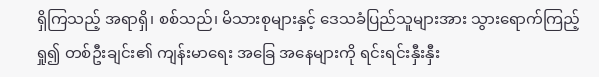ရှိကြသည့် အရာရှိ၊ စစ်သည်၊ မိသားစုများနှင့် ဒေသခံပြည်သူများအား သွားရောက်ကြည့်ရှု၍ တစ်ဦးချင်း၏ ကျန်းမာရေး အခြေ အနေများကို ရင်းရင်းနှီးနှီး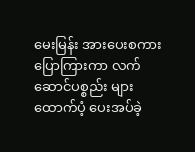မေးမြန်း အားပေးစကားပြောကြားကာ လက်ဆောင်ပစ္စည်း များ ထောက်ပံ့ ပေးအပ်ခဲ့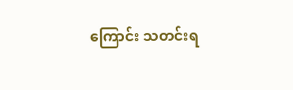ကြောင်း သတင်းရ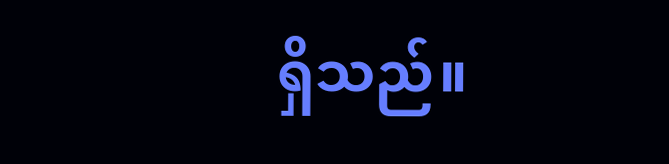ရှိသည်။